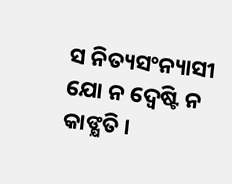ସ ନିତ୍ୟସଂନ୍ୟାସୀ ଯୋ ନ ଦ୍ୱେଷ୍ଟି ନ କାଙ୍କ୍ଷତି ।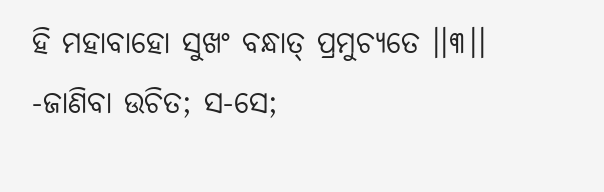ହି ମହାବାହୋ ସୁଖଂ ବନ୍ଧାତ୍ ପ୍ରମୁଚ୍ୟତେ ।।୩।।
-ଜାଣିବା ଉଚିତ; ସ-ସେ;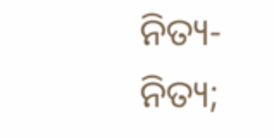ନିତ୍ୟ-ନିତ୍ୟ;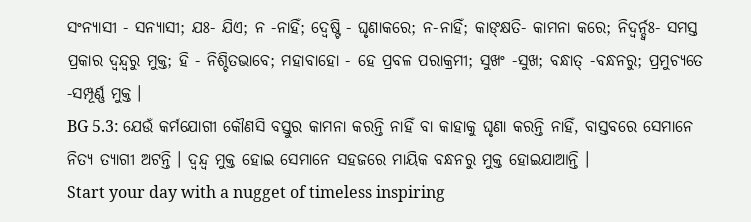ସଂନ୍ୟାସୀ - ସନ୍ୟାସୀ; ଯଃ- ଯିଏ; ନ -ନାହିଁ; ଦ୍ୱେଷ୍ଟି - ଘୃଣାକରେ; ନ-ନାହିଁ; କାଙ୍କ୍ଷତି- କାମନା କରେ; ନିଦ୍ୱର୍ନ୍ଦ୍ୱଃ- ସମସ୍ତ ପ୍ରକାର ଦ୍ୱନ୍ଦ୍ୱରୁ ମୁକ୍ତ; ହି - ନିଶ୍ଚିତଭାବେ; ମହାବାହୋ - ହେ ପ୍ରବଳ ପରାକ୍ରମୀ; ସୁଖଂ -ସୁଖ; ବନ୍ଧାତ୍ -ବନ୍ଧନରୁ; ପ୍ରମୁଚ୍ୟତେ -ସମ୍ପୂର୍ଣ୍ଣ ମୁକ୍ତ ।
BG 5.3: ଯେଉଁ କର୍ମଯୋଗୀ କୌଣସି ବସ୍ତୁର କାମନା କରନ୍ତି ନାହିଁ ବା କାହାକୁ ଘୃଣା କରନ୍ତି ନାହିଁ, ବାସ୍ତବରେ ସେମାନେ ନିତ୍ୟ ତ୍ୟାଗୀ ଅଟନ୍ତି । ଦ୍ୱନ୍ଦ୍ୱ ମୁକ୍ତ ହୋଇ ସେମାନେ ସହଜରେ ମାୟିକ ବନ୍ଧନରୁ ମୁକ୍ତ ହୋଇଯାଆନ୍ତି ।
Start your day with a nugget of timeless inspiring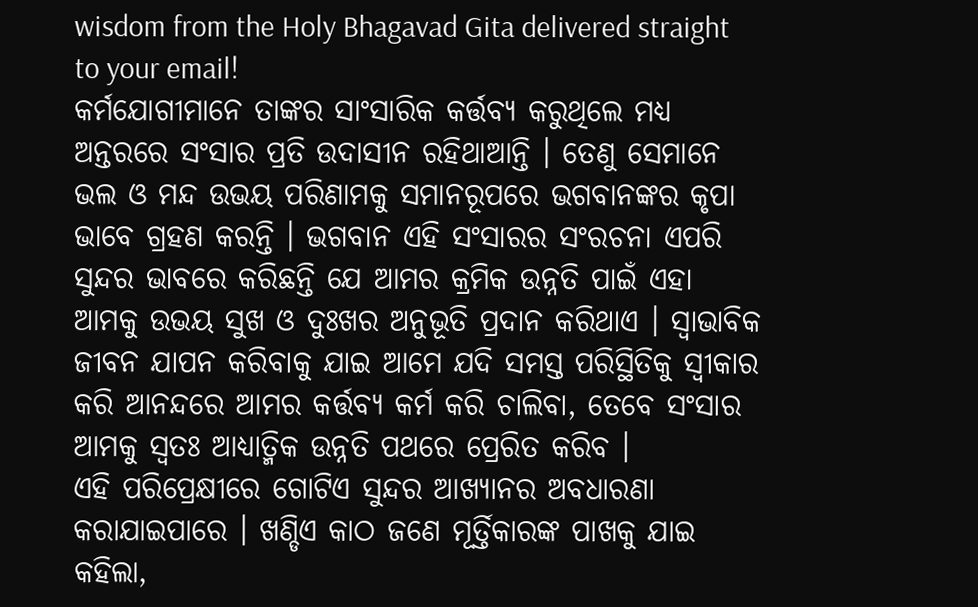wisdom from the Holy Bhagavad Gita delivered straight to your email!
କର୍ମଯୋଗୀମାନେ ତାଙ୍କର ସାଂସାରିକ କର୍ତ୍ତବ୍ୟ କରୁଥିଲେ ମଧ୍ୟ ଅନ୍ତରରେ ସଂସାର ପ୍ରତି ଉଦାସୀନ ରହିଥାଆନ୍ତି । ତେଣୁ ସେମାନେ ଭଲ ଓ ମନ୍ଦ ଉଭୟ ପରିଣାମକୁ ସମାନରୂପରେ ଭଗବାନଙ୍କର କୃପା ଭାବେ ଗ୍ରହଣ କରନ୍ତି । ଭଗବାନ ଏହି ସଂସାରର ସଂରଚନା ଏପରି ସୁନ୍ଦର ଭାବରେ କରିଛନ୍ତି ଯେ ଆମର କ୍ରମିକ ଉନ୍ନତି ପାଇଁ ଏହା ଆମକୁ ଉଭୟ ସୁଖ ଓ ଦୁଃଖର ଅନୁଭୂତି ପ୍ରଦାନ କରିଥାଏ । ସ୍ୱାଭାବିକ ଜୀବନ ଯାପନ କରିବାକୁ ଯାଇ ଆମେ ଯଦି ସମସ୍ତ ପରିସ୍ଥିତିକୁ ସ୍ୱୀକାର କରି ଆନନ୍ଦରେ ଆମର କର୍ତ୍ତବ୍ୟ କର୍ମ କରି ଚାଲିବା, ତେବେ ସଂସାର ଆମକୁ ସ୍ୱତଃ ଆଧ୍ୟାତ୍ମିକ ଉନ୍ନତି ପଥରେ ପ୍ରେରିତ କରିବ ।
ଏହି ପରିପ୍ରେକ୍ଷୀରେ ଗୋଟିଏ ସୁନ୍ଦର ଆଖ୍ୟାନର ଅବଧାରଣା କରାଯାଇପାରେ । ଖଣ୍ଡିଏ କାଠ ଜଣେ ମୂର୍ତ୍ତିକାରଙ୍କ ପାଖକୁ ଯାଇ କହିଲା,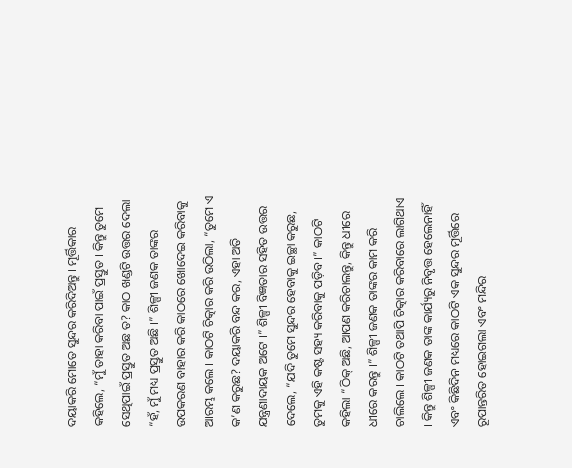ଦୟାକରି ମୋତେ ସୁନ୍ଦର କରିଦିଅନ୍ତୁ । ମୂର୍ତ୍ତିକାର କହିଲେ, “ମୁଁ ତାହା କରିବା ପାଇଁ ପ୍ରସ୍ତୁତ । କିନ୍ତୁ ତୁମେ ସେଥିପାଇଁ ପ୍ରସ୍ତୁତ ଅଛ ତ? କାଠ ଖଣ୍ଡଟି ଉତ୍ତର ଦେଲା “ହଁ, ମୁଁ ମଧ୍ୟ ପ୍ରସ୍ତୁତ ଅଛି ।” ଶିଳ୍ପୀ ଜଣକ ତାଙ୍କର ଉପକରଣ ବାହାର କରି କାଠରେ ଖୋଦେଇ କରିବାକୁ ଆରମ୍ଭ କଲେ । କାଠଟି ଚିତ୍କାର କରି ଉଠିଲା, “ତୁମେ ଏ କ’ଣ କରୁଛ? ଦୟାକରି ବନ୍ଦ କର, ଏହା ଅତି ଯନ୍ତ୍ରଣାଦାୟକ ଅଟେ ।” ଶିଳ୍ପୀ ବିଜ୍ଞତାର ସହିତ ଉତ୍ତର ଦେଲେ, “ଯଦି ତୁମେ ସୁନ୍ଦର ହେବାକୁ ଇଚ୍ଛା କରୁଛ, ତୁମକୁ ଏହି କଷ୍ଟ ସହ୍ୟ କରିବାକୁ ପଡ଼ିବ ।” କାଠଟି କହିଲା “ଠିକ୍ ଅଛି, ଆପଣ କରିଚାଲନ୍ତୁ, କିନ୍ତୁ ଧୀରେ ଧୀରେ କରନ୍ତୁ ।” ଶିଳ୍ପୀ ଜଣକ ତାଙ୍କର କାମ କରି ଚାଲିଲେ । କାଠଟି ତଥାପି ଚିତ୍କାର କରିବାରେ ଲାଗିଥାଏ । କିନ୍ତୁ ଶିଳ୍ପୀ ଜଣକ ତାଙ୍କ କାର୍ଯ୍ୟରୁ ନିବୃତ୍ତ ହେଲେନାହିଁ ଏବଂ କିଛିଦିନ ମଧ୍ୟରେ କାଠଟି ଏକ ସୁନ୍ଦର ମୂର୍ତ୍ତିରେ ରୂପାନ୍ତରିତ ହୋଇଗଲା ଏବଂ ମନ୍ଦିର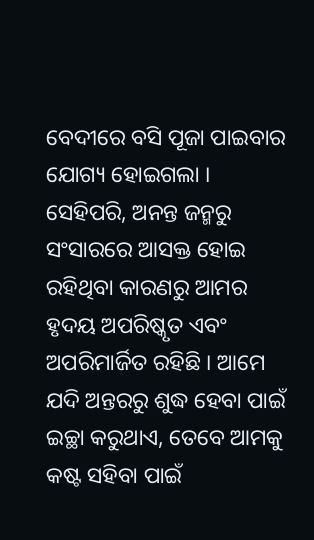ବେଦୀରେ ବସି ପୂଜା ପାଇବାର ଯୋଗ୍ୟ ହୋଇଗଲା ।
ସେହିପରି, ଅନନ୍ତ ଜନ୍ମରୁ ସଂସାରରେ ଆସକ୍ତ ହୋଇ ରହିଥିବା କାରଣରୁ ଆମର ହୃଦୟ ଅପରିଷ୍କୃତ ଏବଂ ଅପରିମାର୍ଜିତ ରହିଛି । ଆମେ ଯଦି ଅନ୍ତରରୁ ଶୁଦ୍ଧ ହେବା ପାଇଁ ଇଚ୍ଛା କରୁଥାଏ, ତେବେ ଆମକୁ କଷ୍ଟ ସହିବା ପାଇଁ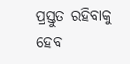ପ୍ରସ୍ତୁତ ରହିବାକୁ ହେବ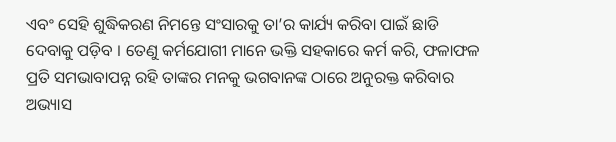ଏବଂ ସେହି ଶୁଦ୍ଧିକରଣ ନିମନ୍ତେ ସଂସାରକୁ ତା’ର କାର୍ଯ୍ୟ କରିବା ପାଇଁ ଛାଡି ଦେବାକୁ ପଡ଼ିବ । ତେଣୁ କର୍ମଯୋଗୀ ମାନେ ଭକ୍ତି ସହକାରେ କର୍ମ କରି, ଫଳାଫଳ ପ୍ରତି ସମଭାବାପନ୍ନ ରହି ତାଙ୍କର ମନକୁ ଭଗବାନଙ୍କ ଠାରେ ଅନୁରକ୍ତ କରିବାର ଅଭ୍ୟାସ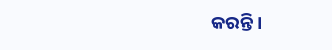କରନ୍ତି ।